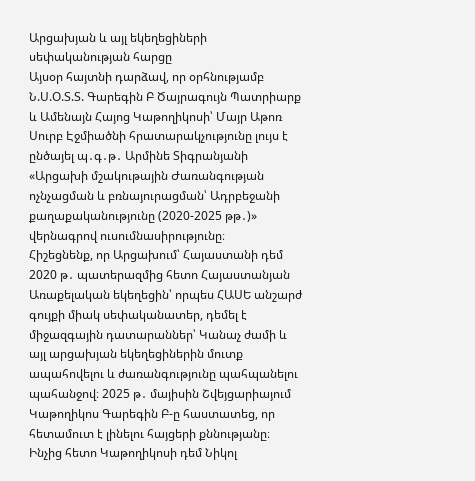Արցախյան և այլ եկեղեցիների սեփականության հարցը
Այսօր հայտնի դարձավ, որ օրհնությամբ Ն.Ս.Օ.Տ.Տ. Գարեգին Բ Ծայրագույն Պատրիարք և Ամենայն Հայոց Կաթողիկոսի՝ Մայր Աթոռ Սուրբ Էջմիածնի հրատարակչությունը լույս է ընծայել պ․գ․թ․ Արմինե Տիգրանյանի «Արցախի մշակութային Ժառանգության ոչնչացման և բռնայուրացման՝ Ադրբեջանի քաղաքականությունը (2020-2025 թթ․)» վերնագրով ուսումնասիրությունը։
Հիշեցնենք, որ Արցախում՝ Հայաստանի դեմ 2020 թ․ պատերազմից հետո Հայաստանյան Առաքելական եկեղեցին՝ որպես ՀԱՍԵ անշարժ գույքի միակ սեփականատեր, դեմել է միջազգային դատարաններ՝ Կանաչ ժամի և այլ արցախյան եկեղեցիներին մուտք ապահովելու և ժառանգությունը պահպանելու պահանջով։ 2025 թ․ մայիսին Շվեյցարիայում Կաթողիկոս Գարեգին Բ-ը հաստատեց, որ հետամուտ է լինելու հայցերի քննությանը։ Ինչից հետո Կաթողիկոսի դեմ Նիկոլ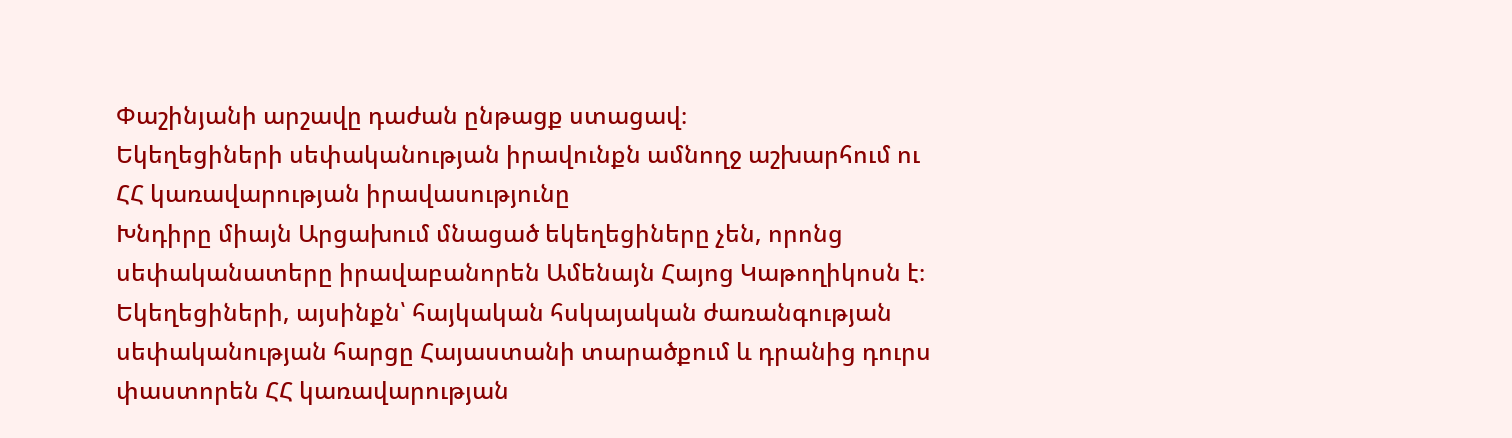Փաշինյանի արշավը դաժան ընթացք ստացավ։
Եկեղեցիների սեփականության իրավունքն ամնողջ աշխարհում ու ՀՀ կառավարության իրավասությունը
Խնդիրը միայն Արցախում մնացած եկեղեցիները չեն, որոնց սեփականատերը իրավաբանորեն Ամենայն Հայոց Կաթողիկոսն է։ Եկեղեցիների, այսինքն՝ հայկական հսկայական ժառանգության սեփականության հարցը Հայաստանի տարածքում և դրանից դուրս փաստորեն ՀՀ կառավարության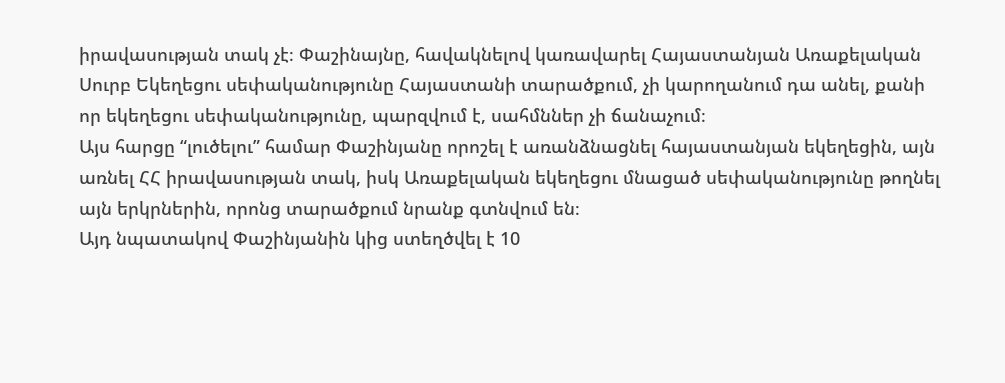իրավասության տակ չէ։ Փաշինայնը, հավակնելով կառավարել Հայաստանյան Առաքելական Սուրբ Եկեղեցու սեփականությունը Հայաստանի տարածքում, չի կարողանում դա անել, քանի որ եկեղեցու սեփականությունը, պարզվում է, սահմններ չի ճանաչում։
Այս հարցը “լուծելու” համար Փաշինյանը որոշել է առանձնացնել հայաստանյան եկեղեցին, այն առնել ՀՀ իրավասության տակ, իսկ Առաքելական եկեղեցու մնացած սեփականությունը թողնել այն երկրներին, որոնց տարածքում նրանք գտնվում են։
Այդ նպատակով Փաշինյանին կից ստեղծվել է 10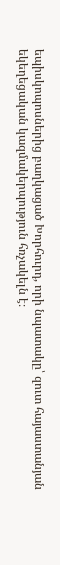եպիսկոպոսներից բաղկացած Խորհուրդ, որի նպատակը՝ զուտ հայաստանյան եկեղեցական կազմակերպություն հռչակելն է։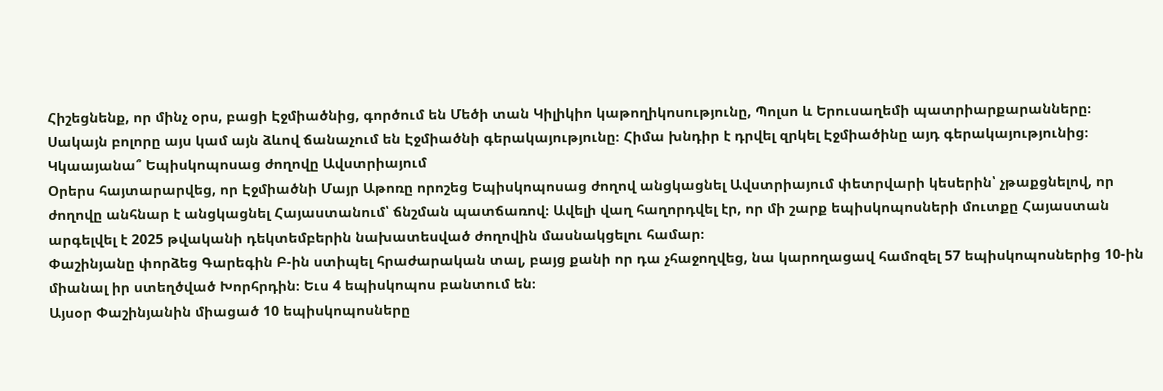Հիշեցնենք, որ մինչ օրս, բացի Էջմիածնից, գործում են Մեծի տան Կիլիկիո կաթողիկոսությունը, Պոլսո և Երուսաղեմի պատրիարքարանները։ Սակայն բոլորը այս կամ այն ձևով ճանաչում են Էջմիածնի գերակայությունը։ Հիմա խնդիր է դրվել զրկել Էջմիածինը այդ գերակայությունից։
Կկաայանա՞ Եպիսկոպոսաց ժողովը Ավստրիայում
Օրերս հայտարարվեց, որ Էջմիածնի Մայր Աթոռը որոշեց Եպիսկոպոսաց ժողով անցկացնել Ավստրիայում փետրվարի կեսերին՝ չթաքցնելով, որ ժողովը անհնար է անցկացնել Հայաստանում՝ ճնշման պատճառով։ Ավելի վաղ հաղորդվել էր, որ մի շարք եպիսկոպոսների մուտքը Հայաստան արգելվել է 2025 թվականի դեկտեմբերին նախատեսված ժողովին մասնակցելու համար։
Փաշինյանը փորձեց Գարեգին Բ-ին ստիպել հրաժարական տալ, բայց քանի որ դա չհաջողվեց, նա կարողացավ համոզել 57 եպիսկոպոսներից 10-ին միանալ իր ստեղծված Խորհրդին։ Եւս 4 եպիսկոպոս բանտում են։
Այսօր Փաշինյանին միացած 10 եպիսկոպոսները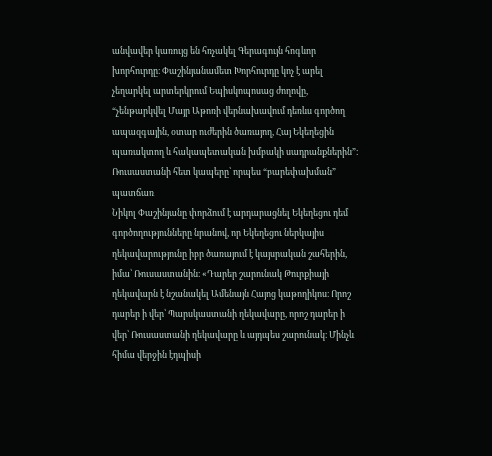անվավեր կառույց են հռչակել Գերագույն հոգևոր խորհուրդը։ Փաշինյանամետ Խորհուրդը կոչ է արել չեղարկել արտերկրում Եպիսկոպոսաց ժողովը, “չենթարկվել Մայր Աթոռի վերնախավում դեռևս գործող ապազգային, օտար ուժերին ծառայող, Հայ Եկեղեցին պառակտող և հակապետական խմբակի սադրանքներին”։
Ռուսաստանի հետ կապերը՝ որպես “բարեփախման” պատճառ
Նիկոլ Փաշինյանը փորձում է արդարացնել Եկեղեցու դեմ գործողությունները նրանով, որ Եկեղեցու ներկայիս ղեկավարությունը իբր ծառայում է կայսրական շահերին, իմա՝ Ռուսաստանին։ «Դարեր շարունակ Թուրքիայի ղեկավարն է նշանակել Ամենայն Հայոց կաթողիկոս։ Որոշ դարեր ի վեր՝ Պարսկաստանի ղեկավարը, որոշ դարեր ի վեր՝ Ռուսաստանի ղեկավարը և այդպես շարունակ։ Մինչև հիմա վերջին էդպիսի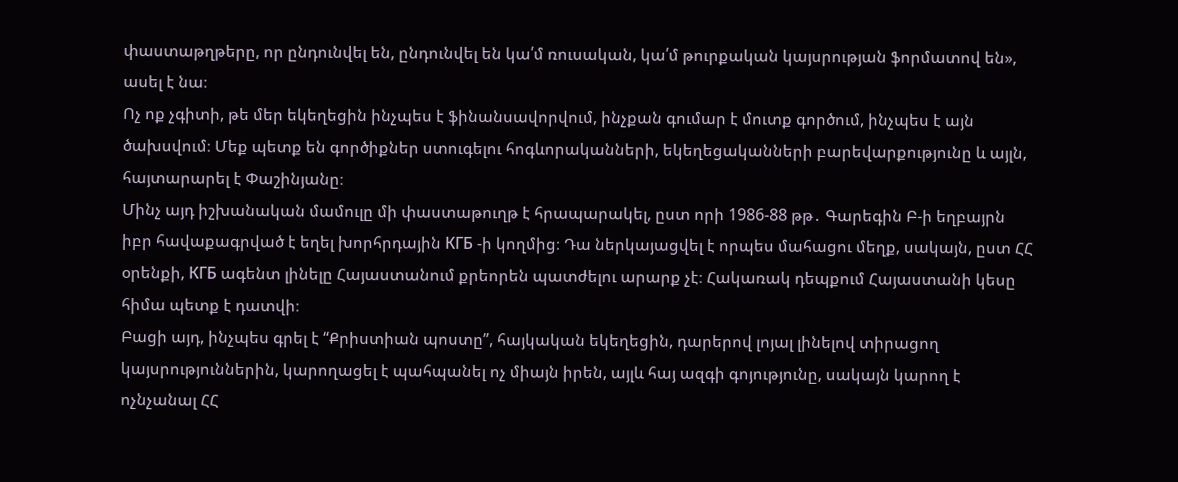փաստաթղթերը, որ ընդունվել են, ընդունվել են կա՛մ ռուսական, կա՛մ թուրքական կայսրության ֆորմատով են», ասել է նա։
Ոչ ոք չգիտի, թե մեր եկեղեցին ինչպես է ֆինանսավորվում, ինչքան գումար է մուտք գործում, ինչպես է այն ծախսվում։ Մեք պետք են գործիքներ ստուգելու հոգևորականների, եկեղեցականների բարեվարքությունը և այլն, հայտարարել է Փաշինյանը։
Մինչ այդ իշխանական մամուլը մի փաստաթուղթ է հրապարակել, ըստ որի 1986-88 թթ․ Գարեգին Բ-ի եղբայրն իբր հավաքագրված է եղել խորհրդային КГБ -ի կողմից։ Դա ներկայացվել է որպես մահացու մեղք, սակայն, ըստ ՀՀ օրենքի, КГБ ագենտ լինելը Հայաստանում քրեորեն պատժելու արարք չէ։ Հակառակ դեպքում Հայաստանի կեսը հիմա պետք է դատվի։
Բացի այդ, ինչպես գրել է “Քրիստիան պոստը”, հայկական եկեղեցին, դարերով լոյալ լինելով տիրացող կայսրություններին, կարողացել է պահպանել ոչ միայն իրեն, այլև հայ ազգի գոյությունը, սակայն կարող է ոչնչանալ ՀՀ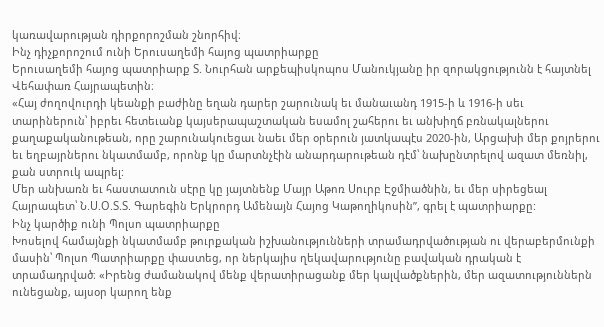կառավարության դիրքորոշման շնորհիվ։
Ինչ դիչքորոշում ունի Երուսաղեմի հայոց պատրիարքը
Երուսաղեմի հայոց պատրիարք Տ. Նուրհան արքեպիսկոպոս Մանուկյանը իր զորակցությունն է հայտնել Վեհափառ Հայրապետին։
«Հայ ժողովուրդի կեանքի բաժինը եղան դարեր շարունակ եւ մանաւանդ 1915-ի և 1916-ի սեւ տարիներուն՝ իբրեւ հետեւանք կայսերապաշտական եսամոլ շահերու եւ անխիղճ բռնակալներու քաղաքականութեան, որը շարունակուեցաւ նաեւ մեր օրերուն յատկապէս 2020-ին, Արցախի մեր քոյրերու եւ եղբայրներու նկատմամբ, որոնք կը մարտնչէին անարդարութեան դէմ՝ նախընտրելով ազատ մեռնիլ, քան ստրուկ ապրել:
Մեր անխառն եւ հաստատուն սէրը կը յայտնենք Մայր Աթոռ Սուրբ Էջմիածնին, եւ մեր սիրեցեալ Հայրապետ՝ Ն.Ս.Օ.Տ.Տ. Գարեգին Երկրորդ Ամենայն Հայոց Կաթողիկոսին”, գրել է պատրիարքը:
Ինչ կարծիք ունի Պոլսո պատրիարքը
Խոսելով համայնքի նկատմամբ թուրքական իշխանությունների տրամադրվածության ու վերաբերմունքի մասին՝ Պոլսո Պատրիարքը փաստեց, որ ներկայիս ղեկավարությունը բավական դրական է տրամադրված։ «Իրենց ժամանակով մենք վերատիրացանք մեր կալվածքներին, մեր ազատություններն ունեցանք, այսօր կարող ենք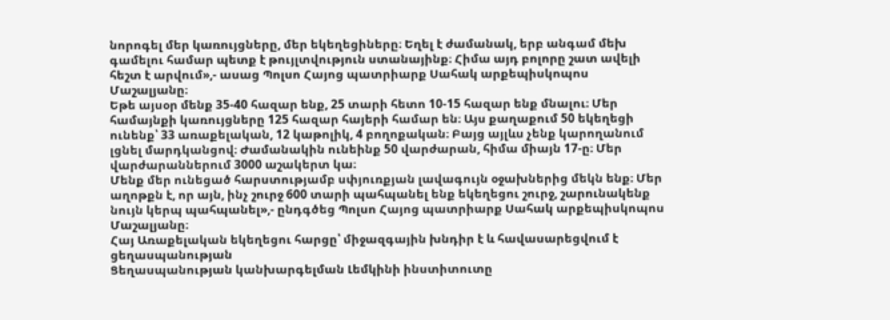նորոգել մեր կառույցները, մեր եկեղեցիները։ Եղել է ժամանակ, երբ անգամ մեխ գամելու համար պետք է թույլտվություն ստանայինք։ Հիմա այդ բոլորը շատ ավելի հեշտ է արվում»,- ասաց Պոլսո Հայոց պատրիարք Սահակ արքեպիսկոպոս Մաշալյանը։
Եթե այսօր մենք 35-40 հազար ենք, 25 տարի հետո 10-15 հազար ենք մնալու։ Մեր համայնքի կառույցները 125 հազար հայերի համար են։ Այս քաղաքում 50 եկեղեցի ունենք՝ 33 առաքելական, 12 կաթոլիկ, 4 բողոքական։ Բայց այլևս չենք կարողանում լցնել մարդկանցով։ Ժամանակին ունեինք 50 վարժարան, հիմա միայն 17-ը։ Մեր վարժարաններում 3000 աշակերտ կա։
Մենք մեր ունեցած հարստությամբ սփյուռքյան լավագույն օջախներից մեկն ենք։ Մեր աղոթքն է, որ այն, ինչ շուրջ 600 տարի պահպանել ենք եկեղեցու շուրջ, շարունակենք նույն կերպ պահպանել»,- ընդգծեց Պոլսո Հայոց պատրիարք Սահակ արքեպիսկոպոս Մաշալյանը։
Հայ Առաքելական եկեղեցու հարցը՝ միջազգային խնդիր է և հավասարեցվում է ցեղասպանության
Ցեղասպանության կանխարգելման Լեմկինի ինստիտուտը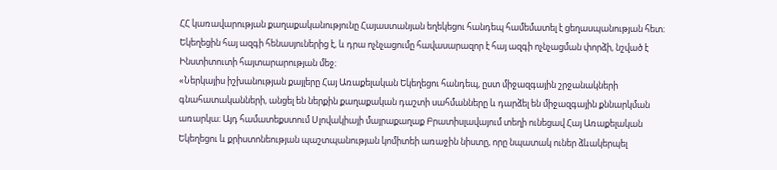ՀՀ կառավարության քաղաքականությունը Հայաստանյան եղեկեցու հանդեպ համեմատել է ցեղասպանության հետ։ Եկեղեցին հայ ազգի հենասյուներից է, և դրա ոչնչացումը հավասարազոր է հայ ազգի ոչնչացման փորձի, նշված է Ինստիտուտի հայտարարության մեջ։
«Ներկայիս իշխանության քայլերը Հայ Առաքելական Եկեղեցու հանդեպ, ըստ միջազգային շրջանակների գնահատականների, անցել են ներքին քաղաքական դաշտի սահմանները և դարձել են միջազգային քննարկման առարկա։ Այդ համատեքստում Սլովակիայի մայրաքաղաք Բրատիսլավայում տեղի ունեցավ Հայ Առաքելական Եկեղեցու և քրիստոնեության պաշտպանության կոմիտեի առաջին նիստը, որը նպատակ ուներ ձևակերպել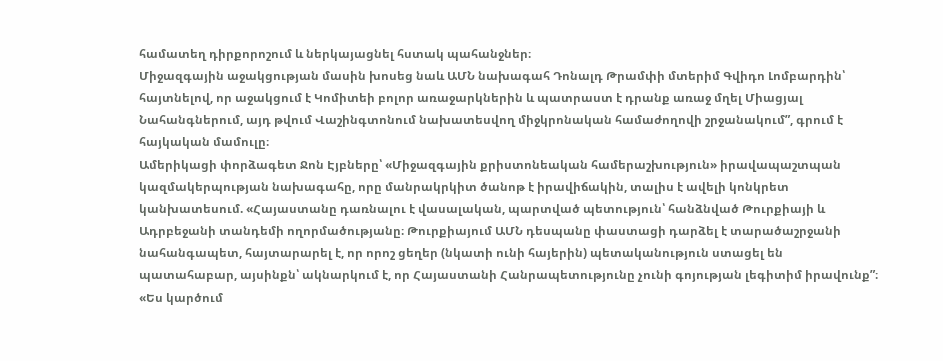համատեղ դիրքորոշում և ներկայացնել հստակ պահանջներ։
Միջազգային աջակցության մասին խոսեց նաև ԱՄՆ նախագահ Դոնալդ Թրամփի մտերիմ Գվիդո Լոմբարդին՝ հայտնելով, որ աջակցում է Կոմիտեի բոլոր առաջարկներին և պատրաստ է դրանք առաջ մղել Միացյալ Նահանգներում, այդ թվում Վաշինգտոնում նախատեսվող միջկրոնական համաժողովի շրջանակում”, գրում է հայկական մամուլը։
Ամերիկացի փորձագետ Ջոն Էյբները՝ «Միջազգային քրիստոնեական համերաշխություն» իրավապաշտպան կազմակերպության նախագահը, որը մանրակրկիտ ծանոթ է իրավիճակին, տալիս է ավելի կոնկրետ կանխատեսում. «Հայաստանը դառնալու է վասալական, պարտված պետություն՝ հանձնված Թուրքիայի և Ադրբեջանի տանդեմի ողորմածությանը։ Թուրքիայում ԱՄՆ դեսպանը փաստացի դարձել է տարածաշրջանի նահանգապետ, հայտարարել է, որ որոշ ցեղեր (նկատի ունի հայերին) պետականություն ստացել են պատահաբար, այսինքն՝ ակնարկում է, որ Հայաստանի Հանրապետությունը չունի գոյության լեգիտիմ իրավունք”։
«Ես կարծում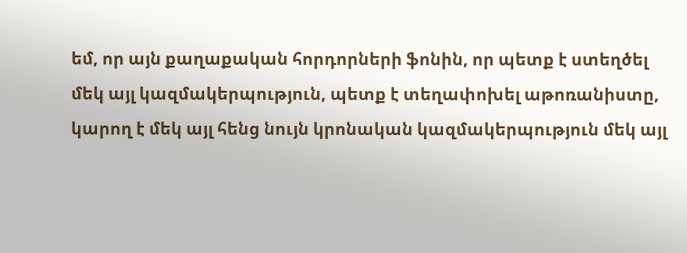եմ, որ այն քաղաքական հորդորների ֆոնին, որ պետք է ստեղծել մեկ այլ կազմակերպություն, պետք է տեղափոխել աթոռանիստը, կարող է մեկ այլ հենց նույն կրոնական կազմակերպություն մեկ այլ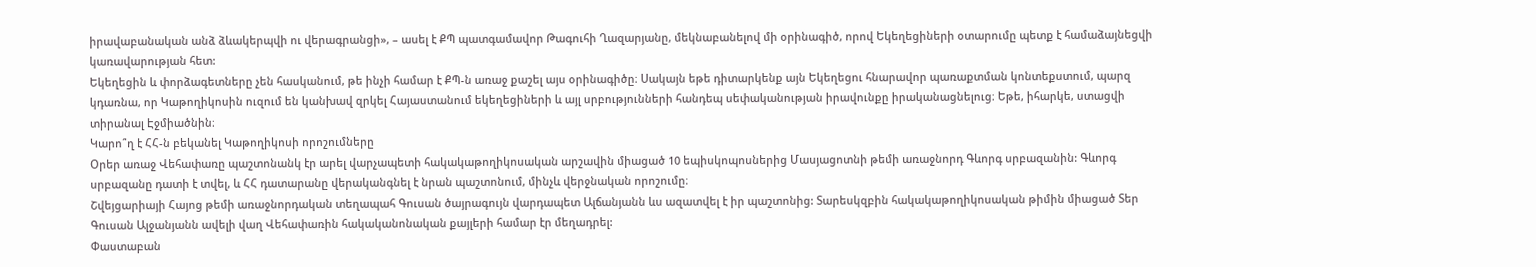իրավաբանական անձ ձևակերպվի ու վերագրանցի», – ասել է ՔՊ պատգամավոր Թագուհի Ղազարյանը, մեկնաբանելով մի օրինագիծ, որով Եկեղեցիների օտարումը պետք է համաձայնեցվի կառավարության հետ:
Եկեղեցին և փորձագետները չեն հասկանում, թե ինչի համար է ՔՊ-ն առաջ քաշել այս օրինագիծը։ Սակայն եթե դիտարկենք այն Եկեղեցու հնարավոր պառաքտման կոնտեքստում, պարզ կդառնա, որ Կաթողիկոսին ուզում են կանխավ զրկել Հայաստանում եկեղեցիների և այլ սրբությունների հանդեպ սեփականության իրավունքը իրականացնելուց։ Եթե, իհարկե, ստացվի տիրանալ Էջմիածնին։
Կարո՞ղ է ՀՀ-ն բեկանել Կաթողիկոսի որոշումները
Օրեր առաջ Վեհափառը պաշտոնանկ էր արել վարչապետի հակակաթողիկոսական արշավին միացած 10 եպիսկոպոսներից Մասյացոտնի թեմի առաջնորդ Գևորգ սրբազանին: Գևորգ սրբազանը դատի է տվել, և ՀՀ դատարանը վերականգնել է նրան պաշտոնում, մինչև վերջնական որոշումը։
Շվեյցարիայի Հայոց թեմի առաջնորդական տեղապահ Գուսան ծայրագույն վարդապետ Ալճանյանն ևս ազատվել է իր պաշտոնից: Տարեսկզբին հակակաթողիկոսական թիմին միացած Տեր Գուսան Ալջանյանն ավելի վաղ Վեհափառին հակականոնական քայլերի համար էր մեղադրել:
Փաստաբան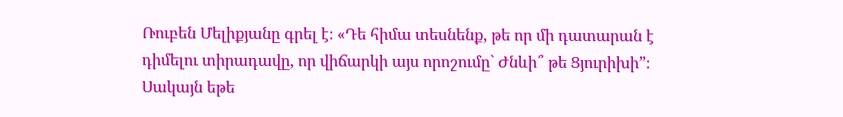Ռուբեն Մելիքյանը գրել է։ «Դե հիմա տեսնենք, թե որ մի դատարան է դիմելու տիրադավը, որ վիճարկի այս որոշումը` Ժնևի՞ թե Ցյուրիխի”։
Սակայն եթե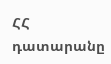ՀՀ դատարանը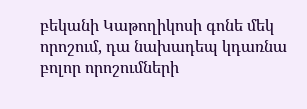բեկանի Կաթողիկոսի գոնե մեկ որոշում, դա նախադեպ կդառնա բոլոր որոշումների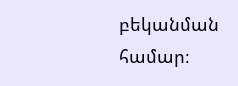բեկանման համար։